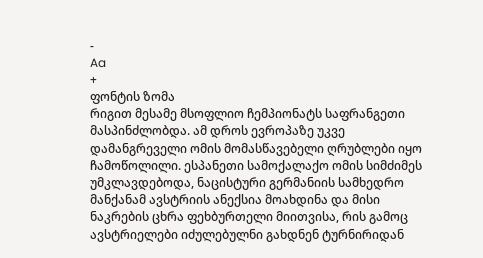-
Aa
+
ფონტის ზომა
რიგით მესამე მსოფლიო ჩემპიონატს საფრანგეთი მასპინძლობდა. ამ დროს ევროპაზე უკვე დამანგრეველი ომის მომასწავებელი ღრუბლები იყო ჩამოწოლილი. ესპანეთი სამოქალაქო ომის სიმძიმეს უმკლავდებოდა, ნაცისტური გერმანიის სამხედრო მანქანამ ავსტრიის ანექსია მოახდინა და მისი ნაკრების ცხრა ფეხბურთელი მიითვისა, რის გამოც ავსტრიელები იძულებულნი გახდნენ ტურნირიდან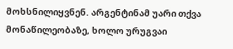მოხსნილიყვნენ. არგენტინამ უარი თქვა მონაწილეობაზე, ხოლო ურუგვაი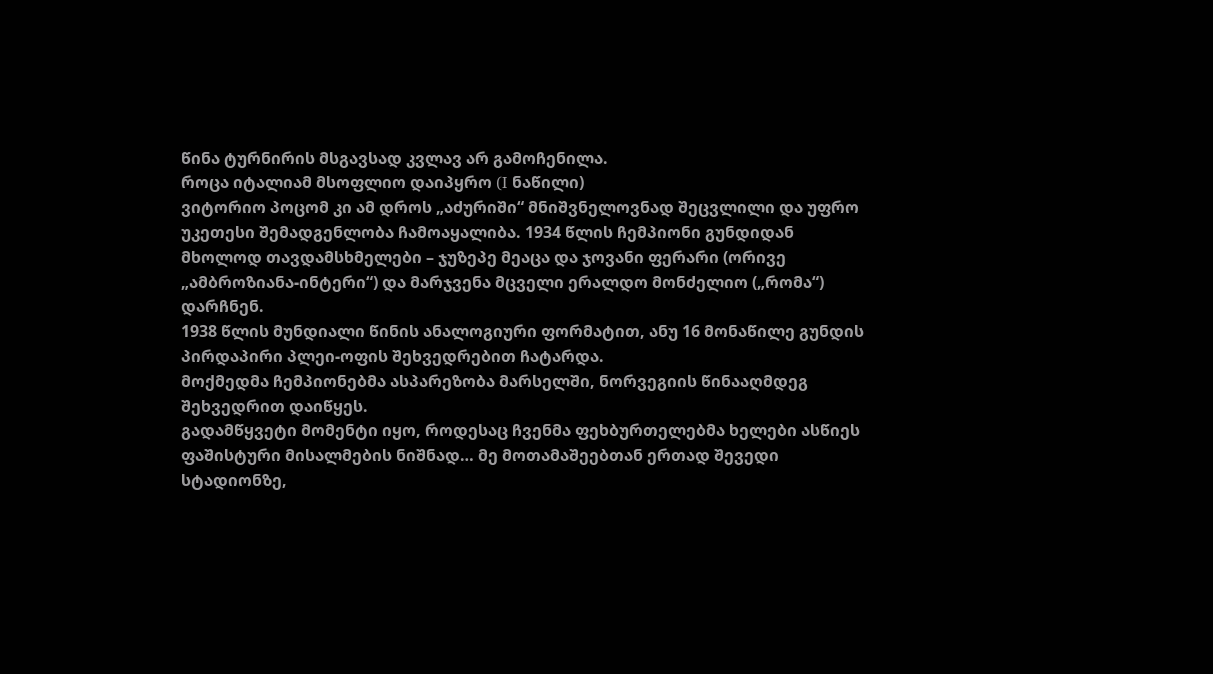წინა ტურნირის მსგავსად კვლავ არ გამოჩენილა.
როცა იტალიამ მსოფლიო დაიპყრო (I ნაწილი)
ვიტორიო პოცომ კი ამ დროს „აძურიში“ მნიშვნელოვნად შეცვლილი და უფრო უკეთესი შემადგენლობა ჩამოაყალიბა. 1934 წლის ჩემპიონი გუნდიდან მხოლოდ თავდამსხმელები – ჯუზეპე მეაცა და ჯოვანი ფერარი (ორივე „ამბროზიანა-ინტერი“) და მარჯვენა მცველი ერალდო მონძელიო („რომა“) დარჩნენ.
1938 წლის მუნდიალი წინის ანალოგიური ფორმატით, ანუ 16 მონაწილე გუნდის პირდაპირი პლეი-ოფის შეხვედრებით ჩატარდა.
მოქმედმა ჩემპიონებმა ასპარეზობა მარსელში, ნორვეგიის წინააღმდეგ შეხვედრით დაიწყეს.
გადამწყვეტი მომენტი იყო, როდესაც ჩვენმა ფეხბურთელებმა ხელები ასწიეს ფაშისტური მისალმების ნიშნად… მე მოთამაშეებთან ერთად შევედი სტადიონზე,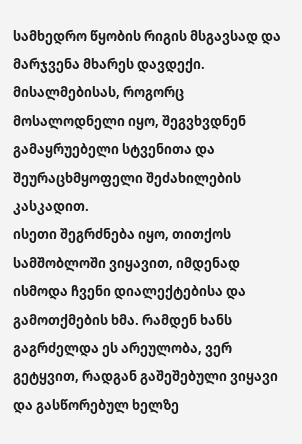სამხედრო წყობის რიგის მსგავსად და მარჯვენა მხარეს დავდექი. მისალმებისას, როგორც მოსალოდნელი იყო, შეგვხვდნენ გამაყრუებელი სტვენითა და შეურაცხმყოფელი შეძახილების კასკადით.
ისეთი შეგრძნება იყო, თითქოს სამშობლოში ვიყავით, იმდენად ისმოდა ჩვენი დიალექტებისა და გამოთქმების ხმა. რამდენ ხანს გაგრძელდა ეს არეულობა, ვერ გეტყვით, რადგან გაშეშებული ვიყავი და გასწორებულ ხელზე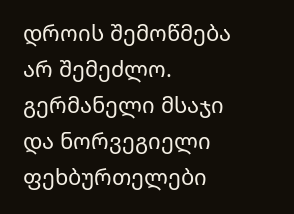დროის შემოწმება არ შემეძლო. გერმანელი მსაჯი და ნორვეგიელი ფეხბურთელები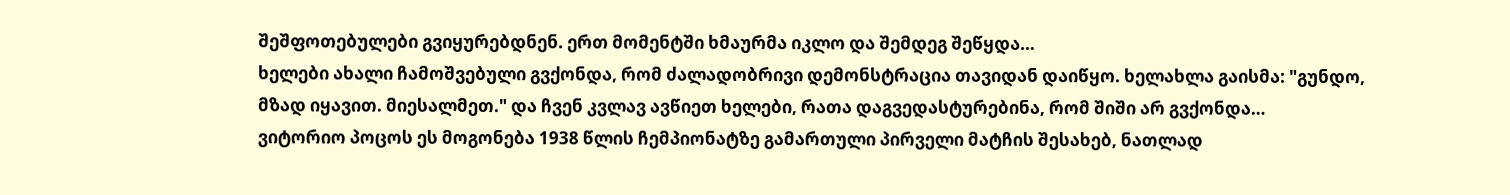შეშფოთებულები გვიყურებდნენ. ერთ მომენტში ხმაურმა იკლო და შემდეგ შეწყდა…
ხელები ახალი ჩამოშვებული გვქონდა, რომ ძალადობრივი დემონსტრაცია თავიდან დაიწყო. ხელახლა გაისმა: "გუნდო, მზად იყავით. მიესალმეთ." და ჩვენ კვლავ ავწიეთ ხელები, რათა დაგვედასტურებინა, რომ შიში არ გვქონდა…
ვიტორიო პოცოს ეს მოგონება 1938 წლის ჩემპიონატზე გამართული პირველი მატჩის შესახებ, ნათლად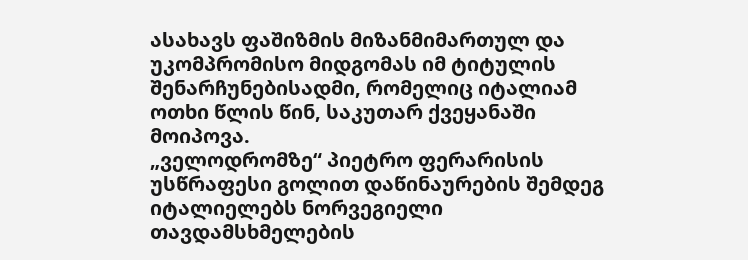ასახავს ფაშიზმის მიზანმიმართულ და უკომპრომისო მიდგომას იმ ტიტულის შენარჩუნებისადმი, რომელიც იტალიამ ოთხი წლის წინ, საკუთარ ქვეყანაში მოიპოვა.
„ველოდრომზე“ პიეტრო ფერარისის უსწრაფესი გოლით დაწინაურების შემდეგ იტალიელებს ნორვეგიელი თავდამსხმელების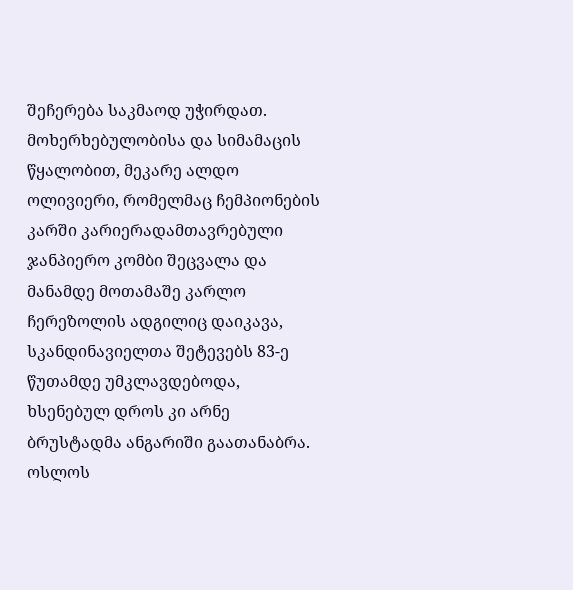შეჩერება საკმაოდ უჭირდათ. მოხერხებულობისა და სიმამაცის წყალობით, მეკარე ალდო ოლივიერი, რომელმაც ჩემპიონების კარში კარიერადამთავრებული ჯანპიერო კომბი შეცვალა და მანამდე მოთამაშე კარლო ჩერეზოლის ადგილიც დაიკავა, სკანდინავიელთა შეტევებს 83-ე წუთამდე უმკლავდებოდა, ხსენებულ დროს კი არნე ბრუსტადმა ანგარიში გაათანაბრა. ოსლოს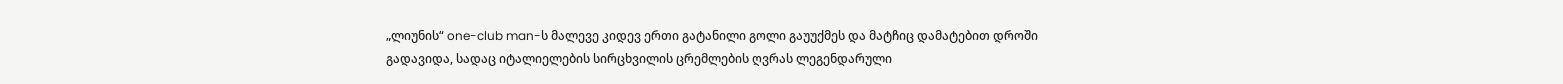„ლიუნის“ one-club man-ს მალევე კიდევ ერთი გატანილი გოლი გაუუქმეს და მატჩიც დამატებით დროში გადავიდა, სადაც იტალიელების სირცხვილის ცრემლების ღვრას ლეგენდარული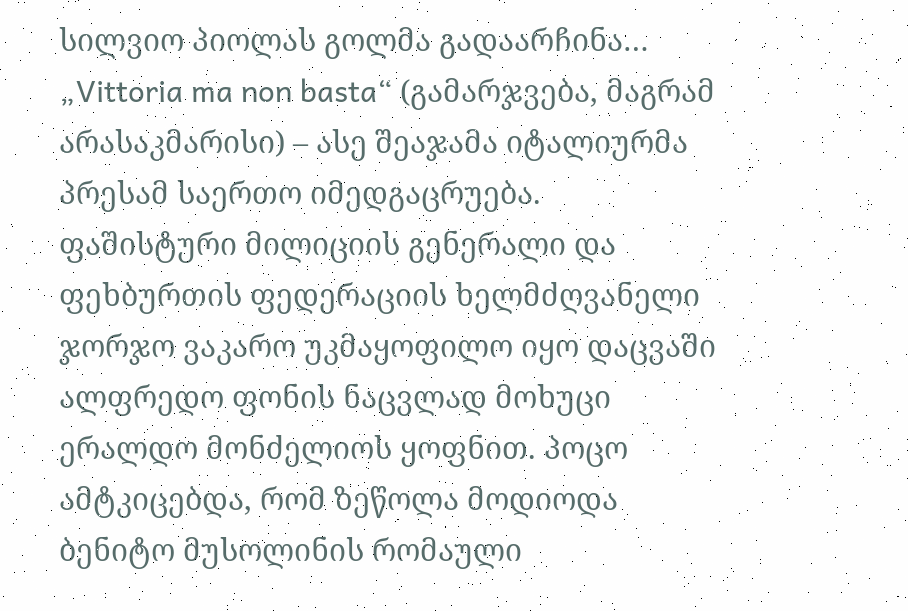სილვიო პიოლას გოლმა გადაარჩინა…
„Vittoria ma non basta“ (გამარჯვება, მაგრამ არასაკმარისი) – ასე შეაჯამა იტალიურმა პრესამ საერთო იმედგაცრუება. ფაშისტური მილიციის გენერალი და ფეხბურთის ფედერაციის ხელმძღვანელი ჯორჯო ვაკარო უკმაყოფილო იყო დაცვაში ალფრედო ფონის ნაცვლად მოხუცი ერალდო მონძელიოს ყოფნით. პოცო ამტკიცებდა, რომ ზეწოლა მოდიოდა ბენიტო მუსოლინის რომაული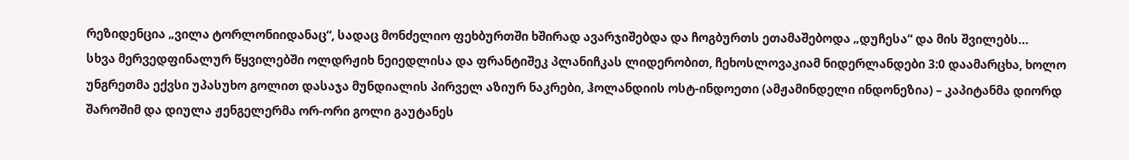რეზიდენცია „ვილა ტორლონიიდანაც“, სადაც მონძელიო ფეხბურთში ხშირად ავარჯიშებდა და ჩოგბურთს ეთამაშებოდა „დუჩესა“ და მის შვილებს…
სხვა მერვედფინალურ წყვილებში ოლდრჟიხ ნეიედლისა და ფრანტიშეკ პლანიჩკას ლიდერობით, ჩეხოსლოვაკიამ ნიდერლანდები 3:0 დაამარცხა, ხოლო უნგრეთმა ექვსი უპასუხო გოლით დასაჯა მუნდიალის პირველ აზიურ ნაკრები, ჰოლანდიის ოსტ-ინდოეთი (ამჟამინდელი ინდონეზია) – კაპიტანმა დიორდ შაროშიმ და დიულა ჟენგელერმა ორ-ორი გოლი გაუტანეს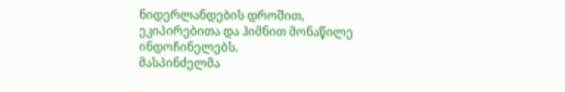ნიდერლანდების დროშით, ეკიპირებითა და ჰიმნით მონაწილე ინდოჩინელებს.
მასპინძელმა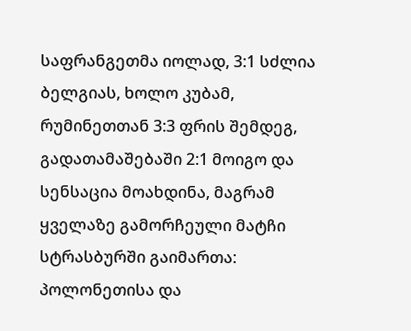საფრანგეთმა იოლად, 3:1 სძლია ბელგიას, ხოლო კუბამ, რუმინეთთან 3:3 ფრის შემდეგ, გადათამაშებაში 2:1 მოიგო და სენსაცია მოახდინა, მაგრამ ყველაზე გამორჩეული მატჩი სტრასბურში გაიმართა: პოლონეთისა და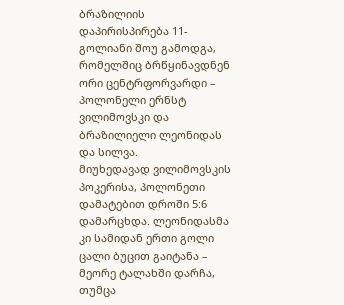ბრაზილიის დაპირისპირება 11-გოლიანი შოუ გამოდგა, რომელშიც ბრწყინავდნენ ორი ცენტრფორვარდი – პოლონელი ერნსტ ვილიმოვსკი და ბრაზილიელი ლეონიდას და სილვა.
მიუხედავად ვილიმოვსკის პოკერისა, პოლონეთი დამატებით დროში 5:6 დამარცხდა. ლეონიდასმა კი სამიდან ერთი გოლი ცალი ბუცით გაიტანა – მეორე ტალახში დარჩა, თუმცა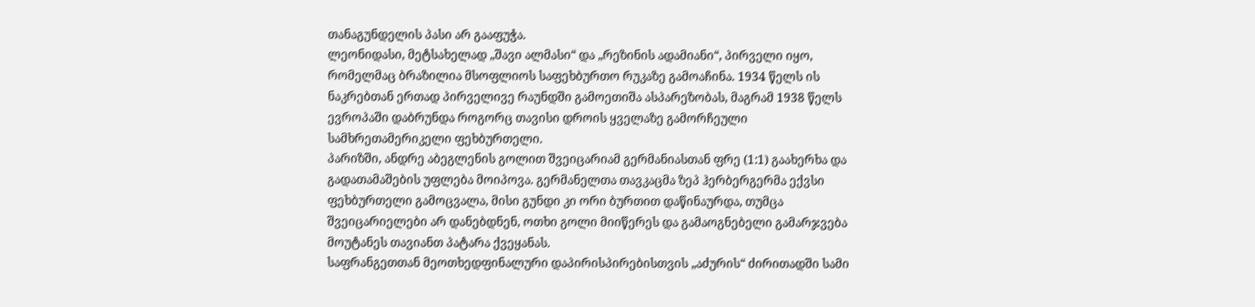თანაგუნდელის პასი არ გააფუჭა.
ლეონიდასი, მეტსახელად „შავი ალმასი“ და „რეზინის ადამიანი“, პირველი იყო, რომელმაც ბრაზილია მსოფლიოს საფეხბურთო რუკაზე გამოაჩინა. 1934 წელს ის ნაკრებთან ერთად პირველივე რაუნდში გამოეთიშა ასპარეზობას, მაგრამ 1938 წელს ევროპაში დაბრუნდა როგორც თავისი დროის ყველაზე გამორჩეული სამხრეთამერიკელი ფეხბურთელი.
პარიზში, ანდრე აბეგლენის გოლით შვეიცარიამ გერმანიასთან ფრე (1:1) გაახერხა და გადათამაშების უფლება მოიპოვა. გერმანელთა თავკაცმა ზეპ ჰერბერგერმა ექვსი ფეხბურთელი გამოცვალა, მისი გუნდი კი ორი ბურთით დაწინაურდა, თუმცა შვეიცარიელები არ დანებდნენ, ოთხი გოლი მიიწერეს და გამაოგნებელი გამარჯვება მოუტანეს თავიანთ პატარა ქვეყანას.
საფრანგეთთან მეოთხედფინალური დაპირისპირებისთვის „აძურის“ ძირითადში სამი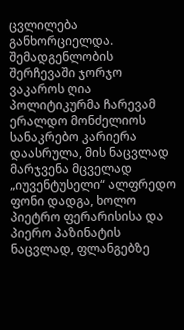ცვლილება განხორციელდა. შემადგენლობის შერჩევაში ჯორჯო ვაკაროს ღია პოლიტიკურმა ჩარევამ ერალდო მონძელიოს სანაკრებო კარიერა დაასრულა, მის ნაცვლად მარჯვენა მცველად „იუვენტუსელი“ ალფრედო ფონი დადგა, ხოლო პიეტრო ფერარისისა და პიერო პაზინატის ნაცვლად, ფლანგებზე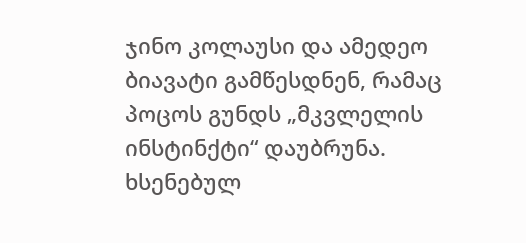ჯინო კოლაუსი და ამედეო ბიავატი გამწესდნენ, რამაც პოცოს გუნდს „მკვლელის ინსტინქტი“ დაუბრუნა. ხსენებულ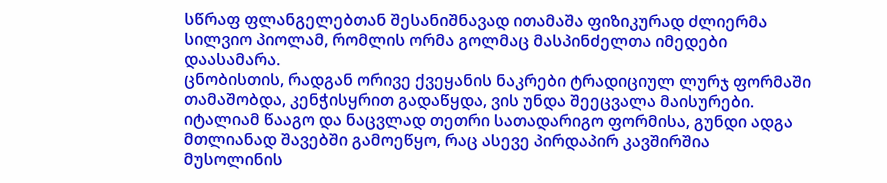სწრაფ ფლანგელებთან შესანიშნავად ითამაშა ფიზიკურად ძლიერმა სილვიო პიოლამ, რომლის ორმა გოლმაც მასპინძელთა იმედები დაასამარა.
ცნობისთის, რადგან ორივე ქვეყანის ნაკრები ტრადიციულ ლურჯ ფორმაში თამაშობდა, კენჭისყრით გადაწყდა, ვის უნდა შეეცვალა მაისურები. იტალიამ წააგო და ნაცვლად თეთრი სათადარიგო ფორმისა, გუნდი ადგა მთლიანად შავებში გამოეწყო, რაც ასევე პირდაპირ კავშირშია მუსოლინის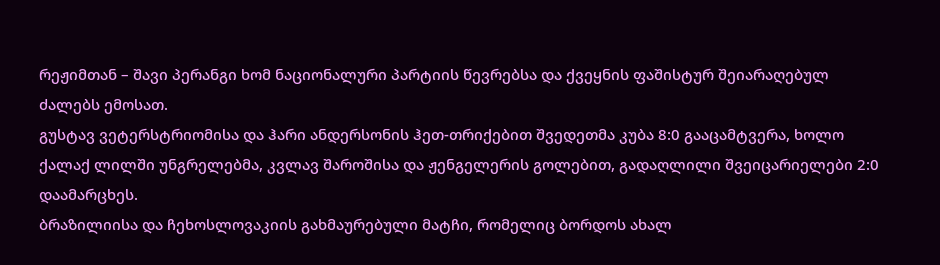რეჟიმთან – შავი პერანგი ხომ ნაციონალური პარტიის წევრებსა და ქვეყნის ფაშისტურ შეიარაღებულ ძალებს ემოსათ.
გუსტავ ვეტერსტრიომისა და ჰარი ანდერსონის ჰეთ-თრიქებით შვედეთმა კუბა 8:0 გააცამტვერა, ხოლო ქალაქ ლილში უნგრელებმა, კვლავ შაროშისა და ჟენგელერის გოლებით, გადაღლილი შვეიცარიელები 2:0 დაამარცხეს.
ბრაზილიისა და ჩეხოსლოვაკიის გახმაურებული მატჩი, რომელიც ბორდოს ახალ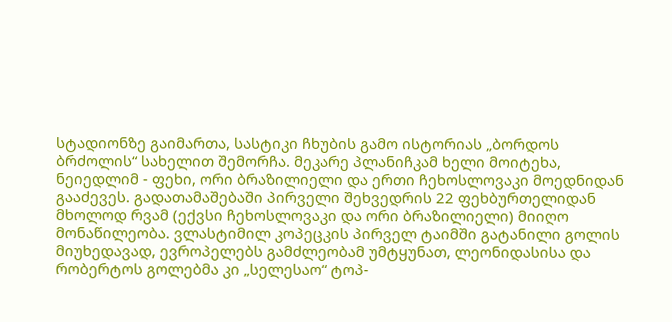სტადიონზე გაიმართა, სასტიკი ჩხუბის გამო ისტორიას „ბორდოს ბრძოლის“ სახელით შემორჩა. მეკარე პლანიჩკამ ხელი მოიტეხა, ნეიედლიმ - ფეხი, ორი ბრაზილიელი და ერთი ჩეხოსლოვაკი მოედნიდან გააძევეს. გადათამაშებაში პირველი შეხვედრის 22 ფეხბურთელიდან მხოლოდ რვამ (ექვსი ჩეხოსლოვაკი და ორი ბრაზილიელი) მიიღო მონაწილეობა. ვლასტიმილ კოპეცკის პირველ ტაიმში გატანილი გოლის მიუხედავად, ევროპელებს გამძლეობამ უმტყუნათ, ლეონიდასისა და რობერტოს გოლებმა კი „სელესაო“ ტოპ-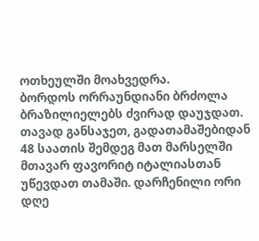ოთხეულში მოახვედრა.
ბორდოს ორრაუნდიანი ბრძოლა ბრაზილიელებს ძვირად დაუჯდათ. თავად განსაჯეთ, გადათამაშებიდან 48 საათის შემდეგ მათ მარსელში მთავარ ფავორიტ იტალიასთან უწევდათ თამაში. დარჩენილი ორი დღე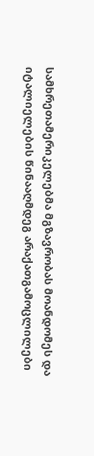სამხრეთამერიკელებმა მგზავრობას მოანდომეს და იტალიელების წინააღმდეგ არაქათგამოცლილები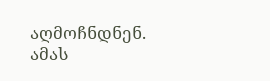აღმოჩნდნენ. ამას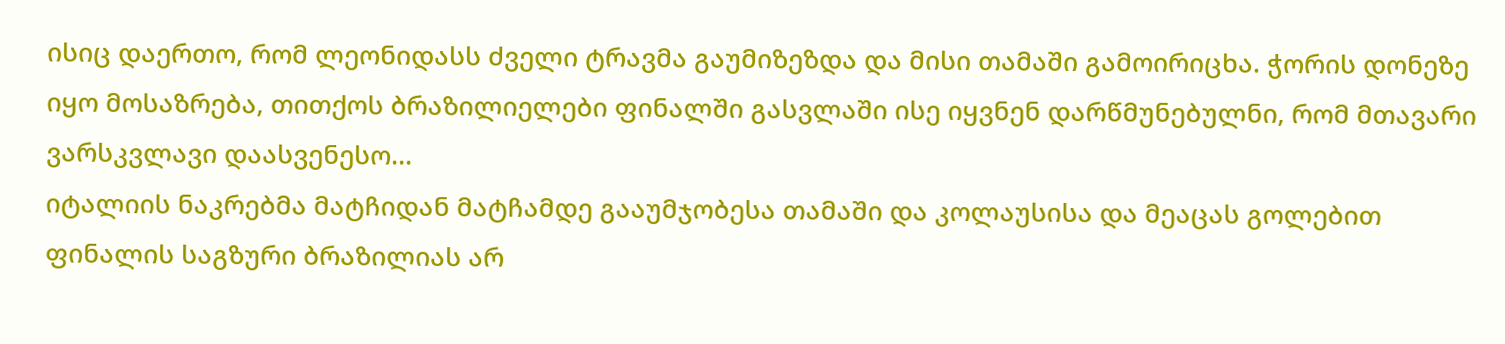ისიც დაერთო, რომ ლეონიდასს ძველი ტრავმა გაუმიზეზდა და მისი თამაში გამოირიცხა. ჭორის დონეზე იყო მოსაზრება, თითქოს ბრაზილიელები ფინალში გასვლაში ისე იყვნენ დარწმუნებულნი, რომ მთავარი ვარსკვლავი დაასვენესო…
იტალიის ნაკრებმა მატჩიდან მატჩამდე გააუმჯობესა თამაში და კოლაუსისა და მეაცას გოლებით ფინალის საგზური ბრაზილიას არ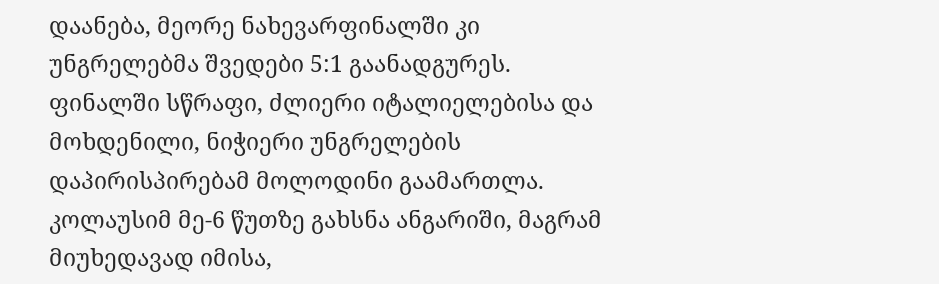დაანება, მეორე ნახევარფინალში კი უნგრელებმა შვედები 5:1 გაანადგურეს.
ფინალში სწრაფი, ძლიერი იტალიელებისა და მოხდენილი, ნიჭიერი უნგრელების დაპირისპირებამ მოლოდინი გაამართლა. კოლაუსიმ მე-6 წუთზე გახსნა ანგარიში, მაგრამ მიუხედავად იმისა,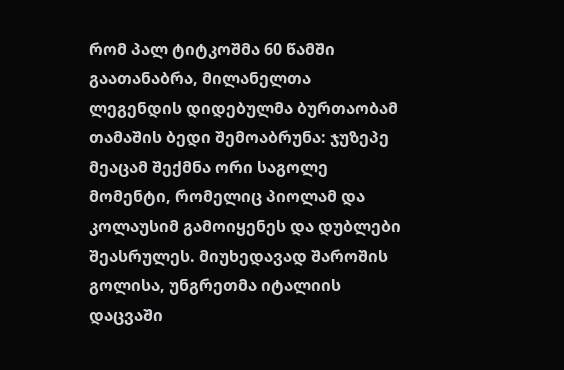რომ პალ ტიტკოშმა 60 წამში გაათანაბრა, მილანელთა ლეგენდის დიდებულმა ბურთაობამ თამაშის ბედი შემოაბრუნა: ჯუზეპე მეაცამ შექმნა ორი საგოლე მომენტი, რომელიც პიოლამ და კოლაუსიმ გამოიყენეს და დუბლები შეასრულეს. მიუხედავად შაროშის გოლისა, უნგრეთმა იტალიის დაცვაში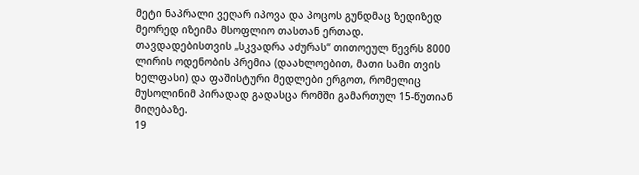მეტი ნაპრალი ვეღარ იპოვა და პოცოს გუნდმაც ზედიზედ მეორედ იზეიმა მსოფლიო თასთან ერთად.
თავდადებისთვის „სკვადრა აძურას“ თითოეულ წევრს 8000 ლირის ოდენობის პრემია (დაახლოებით, მათი სამი თვის ხელფასი) და ფაშისტური მედლები ერგოთ, რომელიც მუსოლინიმ პირადად გადასცა რომში გამართულ 15-წუთიან მიღებაზე.
19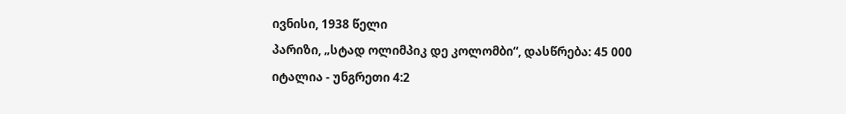ივნისი, 1938 წელი
პარიზი, „სტად ოლიმპიკ დე კოლომბი“, დასწრება: 45 000
იტალია - უნგრეთი 4:2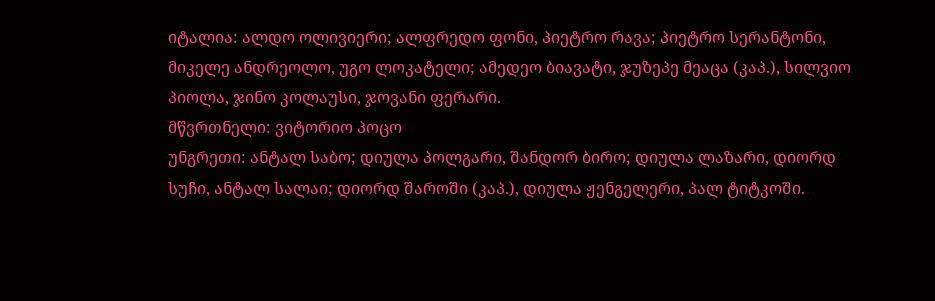იტალია: ალდო ოლივიერი; ალფრედო ფონი, პიეტრო რავა; პიეტრო სერანტონი, მიკელე ანდრეოლო, უგო ლოკატელი; ამედეო ბიავატი, ჯუზეპე მეაცა (კაპ.), სილვიო პიოლა, ჯინო კოლაუსი, ჯოვანი ფერარი.
მწვრთნელი: ვიტორიო პოცო
უნგრეთი: ანტალ საბო; დიულა პოლგარი, შანდორ ბირო; დიულა ლაზარი, დიორდ სუჩი, ანტალ სალაი; დიორდ შაროში (კაპ.), დიულა ჟენგელერი, პალ ტიტკოში.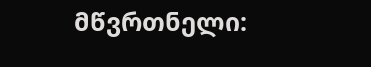მწვრთნელი: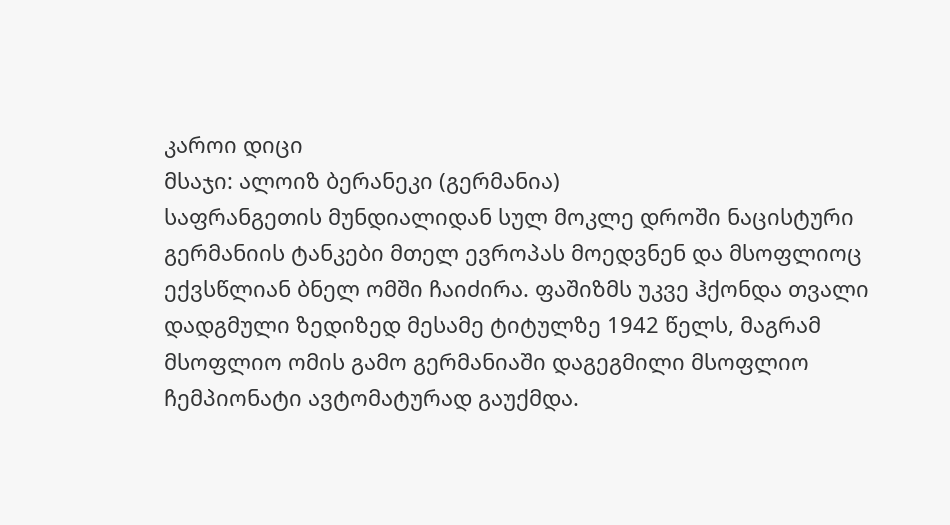კაროი დიცი
მსაჯი: ალოიზ ბერანეკი (გერმანია)
საფრანგეთის მუნდიალიდან სულ მოკლე დროში ნაცისტური გერმანიის ტანკები მთელ ევროპას მოედვნენ და მსოფლიოც ექვსწლიან ბნელ ომში ჩაიძირა. ფაშიზმს უკვე ჰქონდა თვალი დადგმული ზედიზედ მესამე ტიტულზე 1942 წელს, მაგრამ მსოფლიო ომის გამო გერმანიაში დაგეგმილი მსოფლიო ჩემპიონატი ავტომატურად გაუქმდა.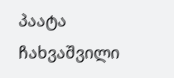პაატა ჩახვაშვილი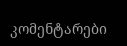კომენტარები